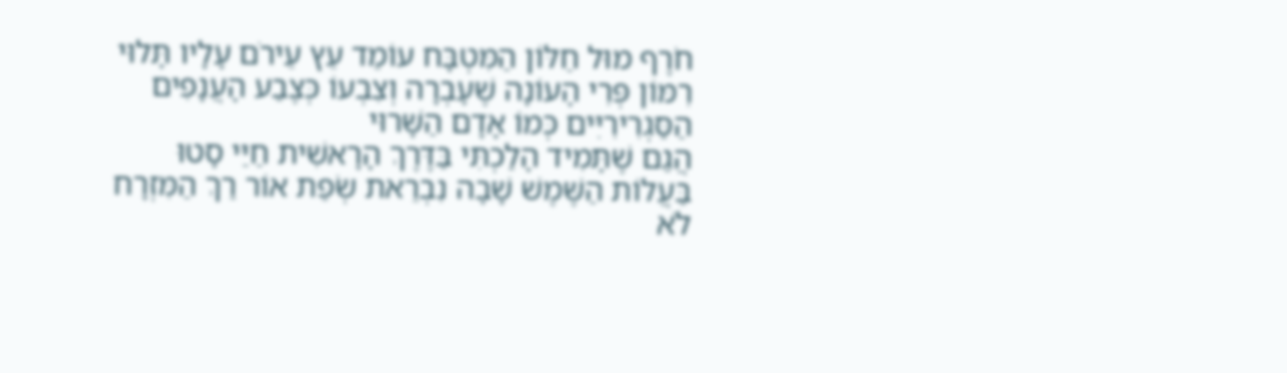חֹרֶף מוּל חַלּוֹן הַמִּטְבָּח עוֹמֵד עֵץ עֵירֹם עָלָיו תָּלוּי רִמּוֹן פְּרִי הָעוֹנָה שֶׁעָבְרָה וְצִבְעוֹ כְּצֶבַע הָעֲנָפִים הַסַּגְרִירִיִּים כְּמוֹ אָדָם הַשָּׁרוּי
הֲגַם שֶׁתָּמִיד הָלַכְתִּי בַּדֶּרֶךְ הָרָאשִׁית חַיַּי סָטוּ
בַּעֲלוֹת הַשֶּׁמֶשׁ שָׁבָה נִבְרֵאת שְׂפַת אוֹר רַךְ הַמִּזְרָח לֹא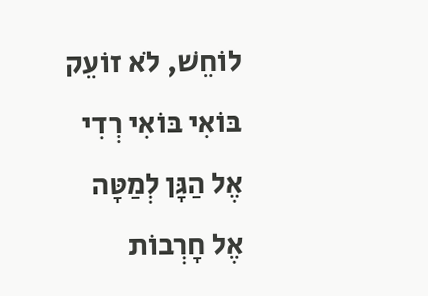לוֹחֵשׁ, לֹא זוֹעֵק בּוֹאִי בּוֹאִי רְדִי אֶל הַגָּן לְמַטָּה אֶל חָרְבוֹת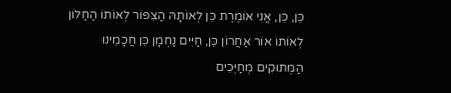כֵּן, כֵּן, אֲנִי אוֹמֶרֶת כֵּן לְאוֹתָהּ הַצִּפּוֹר לְאוֹתוֹ הַחַלּוֹן לְאוֹתוֹ אוֹר אַחֲרוֹן כֵּן, חַיִּים נַחְמָן כֵּן חֲכָמֵינוּ הַמְּתוּקִים מְחַיְּכִים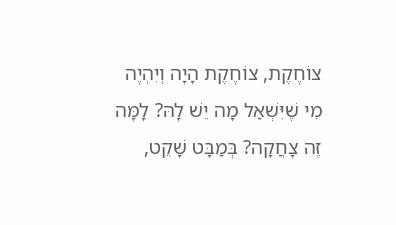צוֹחֶקֶת, צוֹחֶקֶת הָיָה וְיִהְיֶה מִי שֶׁיִּשְׁאַל מָה יֵשׁ לָהּ? לָמָּה זֶה צָחֲקָה? בְּמַבָּט שָׁקֵט,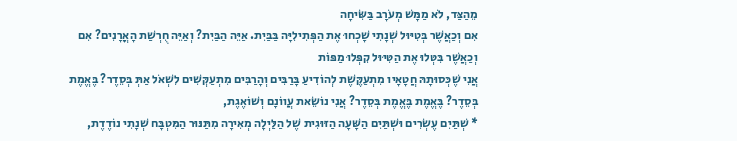מֵהַצַּד, לֹא מַמָּשׁ מְעֹרָב בַּשִּׂיחָה
אִם וְכַאֲשֶׁר בְּטִיּוּל שְׁנָתִי שָׁכְחוּ אֶת הַפְּתִילִיָּה בַּבַּיִת. אַיֵּה הַבַּיִת? וְאַיֵּה חֻרְשַׁת הָאֳרָנִים? אִם וְכַאֲשֶׁר בִּטְּלוּ אֶת הַטִּיּוּל קִפְּלוּ מַפּוֹת
אֲנִי שֶׁכְּסוּתָהּ חֲטָאָיו מִתְעַקֶּשֶׁת לְהוֹדִיעַ בָּרַבִּים וְהָרַבִּים מִתְעַקְּשִׁים לִשְׁאֹל אַתְּ בְּסֵדֶר? בֶּאֱמֶת בְּסֵדֶר? בֶּאֱמֶת בֶּאֱמֶת בְּסֵדֶר? אֲנִי נוֹשֵׂאת עֲווֹנָם וְשׁוֹאֶגֶת,
* שְׁתַּיִם עֶשְׂרִים וּשְׁתַּיִם הַשָּׁעָה הַזּוּגִית שֶׁל הַלַּיְלָה מְאִירָה מִתַּנּוּר הַמִּטְבָּח שְׁנָתִי נוֹדֶדֶת,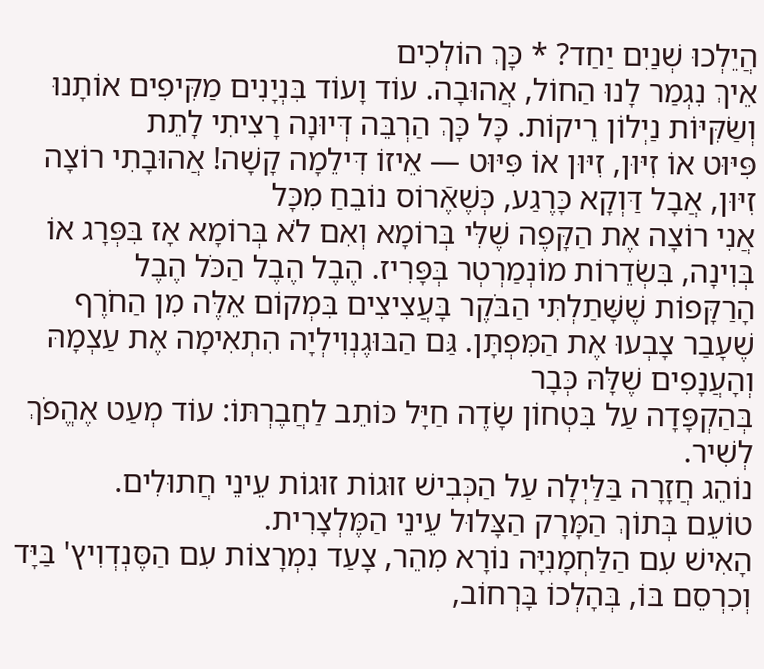הֲיֵלְכוּ שְׁנַיִם יַחַד? * כָּךְ הוֹלְכִים
אֵיךְ נִגְמַר לָנוּ הַחוֹל, אֲהוּבָה. עוֹד וָעוֹד בִּנְיָנִים מַקִּיפִים אוֹתָנוּ וְשַׂקִּיּוֹת נַיְלוֹן רֵיקוֹת. כָּל כָּךְ הַרְבֵּה דְּיוּנָה רָצִיתִי לָתֵת
פִּיּוּט אוֹ זִיּוּן, זִיּוּן אוֹ פִּיּוּט — אֵיזוֹ דִּילֵמָה קָשָׁה! אֲהוּבָתִי רוֹצָה זִיּוּן, אֲבָל דַּוְקָא כָּרֶגַע, כְּשֶׁאֶֿרוֹס נוֹבֵחַ מִכָּל
אֲנִי רוֹצָה אֶת הַקָּפֶה שֶׁלִּי בְּרוֹמָא וְאִם לֹא בְּרוֹמָא אָז בִּפְּרָג אוֹ בְּוִינָה, בִּשְׂדֵרוֹת מוֹנְמַרְטְר בְּפָּרִיז. הֶבֶל הֶבֶל הַכֹּל הֶבֶל
הָרַקָּפוֹת שֶׁשָּׁתַלְתִּי הַבֹּקֶר בָּעֲצִיצִים בִּמְקוֹם אֵלֶּה מִן הַחֹרֶף שֶׁעָבַר צָבְעוּ אֶת הַמִּפְתָּן. גַּם הַבּוּגֶנְוִילְיָה הִתְאִימָה אֶת עַצְמָהּ וְהָעֲנָפִים שֶׁלָּהּ כְּבָר
בְּהַקְפָּדָה עַל בִּטְחוֹן שָׂדֶה חַיָּל כּוֹתֵב לַחֲבֶרְתּוֹ: עוֹד מְעַט אֶהֱפֹךְ לְשִׁיר.
נוֹהֵג חֲזָרָה בַּלַּיְלָה עַל הַכְּבִישׁ זוּגוֹת זוּגוֹת עֵינֵי חֲתוּלִים.
טוֹעֵם בְּתוֹךְ הַמָּרָק הַצָּלוּל עֵינֵי הַמֶּלְצָרִית.
הָאִישׁ עִם הַלַּחְמָנִיָּה נוֹרָא מִהֵר, צָעַד נִמְרָצוֹת עִם הַסֶּנְדְוִיץ' בַּיָּד וְכִרְסֵם בּוֹ, בְּהָלְכוֹ בָּרְחוֹב,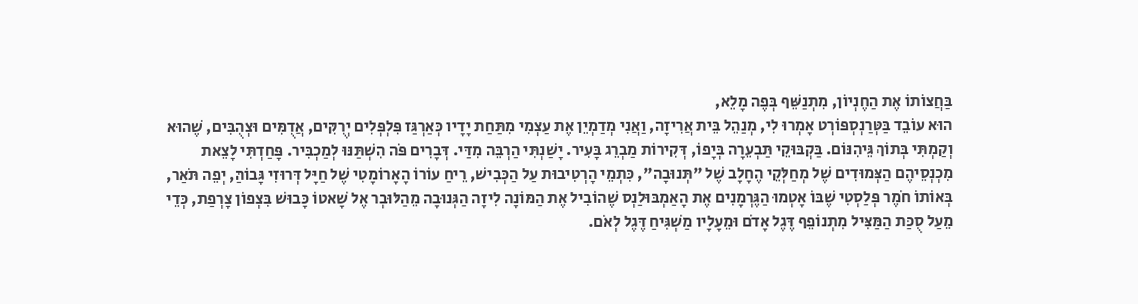בַּחֲצוֹתוֹ אֶת הַחֶנְיוֹן, מִתְנַשֵּׁף בְּפֶה מָלֵא,
הוּא עוֹבֵד בַּטְּרַנְסְפּוֹרְט אָמְרוּ לִי, מְנַהֵל בֵּית אֲרִיזָה, וַאֲנִי מְדַמְיֵן אֶת עַצְמִי מִתַּחַת יָדָיו כְּאַרְגַּז פִּלְפְּלִים יְרֻקִּים, אֲדֻמִּים וּצְהֻבִּים, שֶׁהוּא
וְקַמְתִּי בְּתוֹךְ גֵּיהִנּוֹם. בַּקְבּוּקֵי תַּבְעֵרָה בְּיָפוֹ, דְּקִירוֹת מַבְרֵג בָּעִיר. יָשַׁנְתִּי הַרְבֵּה מִדַּי. דְּבָרִים פֹּה הִשְׁתַּנּוּ לְמַכְבִּיר. פָּחַדְתִּי לָצֵאת
מִכְנְסֵיהֶם הַצְּמוּדִים שֶׁל מְחַלְּקֵי הֶחָלָב שֶׁל "תְּנוּבָה", כִּתְמֵי הָרְטִיבוּת עַל הַכְּבִישׁ, רֵיחַ עוֹרוֹ הָאָרוֹמָטִי שֶׁל חַיָּל דְּרוּזִי גָּבוֹהַּ, יְפֵה תֹּאַר,
בְּאוֹתוֹ חֹמֶר פְּלַסְטִי שֶׁבּוֹ אָטְמוּ הַגֶּרְמָנִים אֶת הָאַמְבּוּלַנְס שֶׁהוֹבִיל אֶת הַמּוֹנָה לִיזָה הַגְּנוּבָה מֵהַלּוּבְר אֶל שָׁאטוֹ כָּבוּשׁ בִּצְפוֹן צָרְפַת, כְּדֵי
מֵעַל סֻכַּת הַמַּצִּיל מִתְנוֹפֵף דֶּגֶל אָדֹם וּמֵעָלָיו מַשְׁגִּיחַ דֶּגֶל לְאֹם.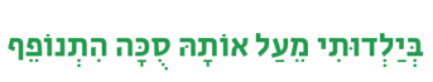בְּיַלְדוּתִי מֵעַל אוֹתָהּ סֻכָּה הִתְנוֹפֵף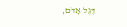דֶּגֶל אָדֹם,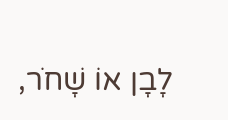לָבָן אוֹ שָׁחֹר,